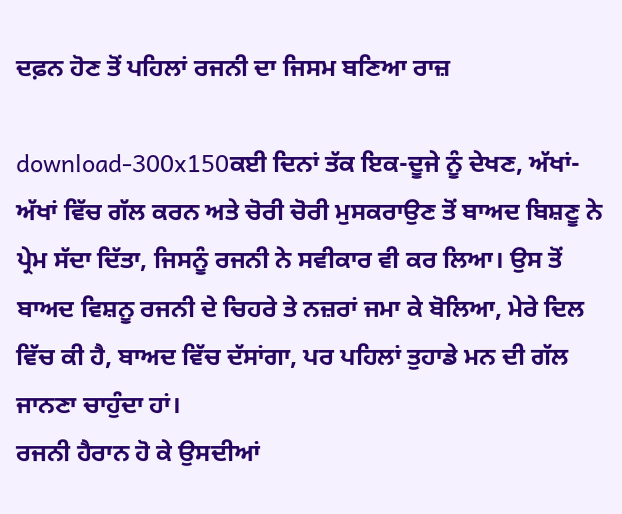ਦਫ਼ਨ ਹੋਣ ਤੋਂ ਪਹਿਲਾਂ ਰਜਨੀ ਦਾ ਜਿਸਮ ਬਣਿਆ ਰਾਜ਼

download-300x150ਕਈ ਦਿਨਾਂ ਤੱਕ ਇਕ-ਦੂਜੇ ਨੂੰ ਦੇਖਣ, ਅੱਖਾਂ-ਅੱਖਾਂ ਵਿੱਚ ਗੱਲ ਕਰਨ ਅਤੇ ਚੋਰੀ ਚੋਰੀ ਮੁਸਕਰਾਉਣ ਤੋਂ ਬਾਅਦ ਬਿਸ਼ਣੂ ਨੇ ਪ੍ਰੇਮ ਸੱਦਾ ਦਿੱਤਾ, ਜਿਸਨੂੰ ਰਜਨੀ ਨੇ ਸਵੀਕਾਰ ਵੀ ਕਰ ਲਿਆ। ਉਸ ਤੋਂ ਬਾਅਦ ਵਿਸ਼ਨੂ ਰਜਨੀ ਦੇ ਚਿਹਰੇ ਤੇ ਨਜ਼ਰਾਂ ਜਮਾ ਕੇ ਬੋਲਿਆ, ਮੇਰੇ ਦਿਲ ਵਿੱਚ ਕੀ ਹੈ, ਬਾਅਦ ਵਿੱਚ ਦੱਸਾਂਗਾ, ਪਰ ਪਹਿਲਾਂ ਤੁਹਾਡੇ ਮਨ ਦੀ ਗੱਲ ਜਾਨਣਾ ਚਾਹੁੰਦਾ ਹਾਂ।
ਰਜਨੀ ਹੈਰਾਨ ਹੋ ਕੇ ਉਸਦੀਆਂ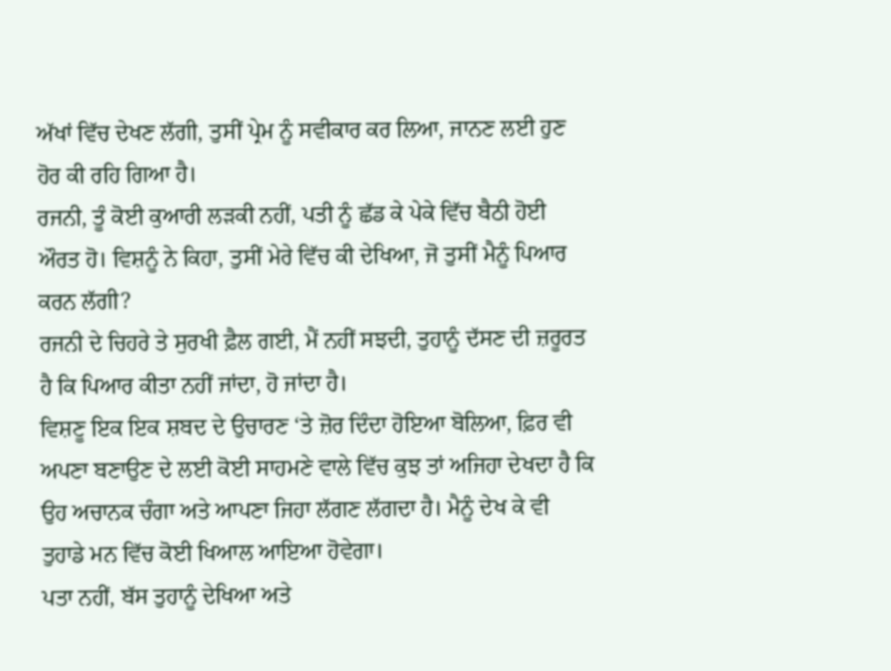ਅੱਖਾਂ ਵਿੱਚ ਦੇਖਣ ਲੱਗੀ, ਤੁਸੀਂ ਪ੍ਰੇਮ ਨੂੰ ਸਵੀਕਾਰ ਕਰ ਲਿਆ, ਜਾਨਣ ਲਈ ਹੁਣ ਹੋਰ ਕੀ ਰਹਿ ਗਿਆ ਹੈ।
ਰਜਨੀ, ਤੂੰ ਕੋਈ ਕੁਆਰੀ ਲੜਕੀ ਨਹੀਂ, ਪਤੀ ਨੂੰ ਛੱਡ ਕੇ ਪੇਕੇ ਵਿੱਚ ਬੈਠੀ ਹੋਈ ਔਰਤ ਹੋ। ਵਿਸ਼ਨੂੰ ਨੇ ਕਿਹਾ, ਤੁਸੀਂ ਮੇਰੇ ਵਿੱਚ ਕੀ ਦੇਖਿਆ, ਜੋ ਤੁਸੀਂ ਮੈਨੂੰ ਪਿਆਰ ਕਰਨ ਲੱਗੀ?
ਰਜਨੀ ਦੇ ਚਿਹਰੇ ਤੇ ਸੁਰਖੀ ਫ਼ੈਲ ਗਈ, ਮੈਂ ਨਹੀਂ ਸਝਦੀ, ਤੁਹਾਨੂੰ ਦੱਸਣ ਦੀ ਜ਼ਰੂਰਤ ਹੈ ਕਿ ਪਿਆਰ ਕੀਤਾ ਨਹੀਂ ਜਾਂਦਾ, ਹੋ ਜਾਂਦਾ ਹੈ।
ਵਿਸ਼ਣੂ ਇਕ ਇਕ ਸ਼ਬਦ ਦੇ ਉਚਾਰਣ ‘ਤੇ ਜ਼ੋਰ ਦਿੰਦਾ ਹੋਇਆ ਬੋਲਿਆ, ਫ਼ਿਰ ਵੀ ਅਪਣਾ ਬਣਾਉਣ ਦੇ ਲਈ ਕੋਈ ਸਾਹਮਣੇ ਵਾਲੇ ਵਿੱਚ ਕੁਝ ਤਾਂ ਅਜਿਹਾ ਦੇਖਦਾ ਹੈ ਕਿ ਉਹ ਅਚਾਨਕ ਚੰਗਾ ਅਤੇ ਆਪਣਾ ਜਿਹਾ ਲੱਗਣ ਲੱਗਦਾ ਹੈ। ਮੈਨੂੰ ਦੇਖ ਕੇ ਵੀ ਤੁਹਾਡੇ ਮਨ ਵਿੱਚ ਕੋਈ ਖਿਆਲ ਆਇਆ ਹੋਵੇਗਾ।
ਪਤਾ ਨਹੀਂ, ਬੱਸ ਤੁਹਾਨੂੰ ਦੇਖਿਆ ਅਤੇ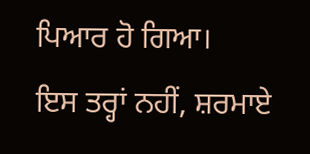ਪਿਆਰ ਹੋ ਗਿਆ।
ਇਸ ਤਰ੍ਹਾਂ ਨਹੀਂ, ਸ਼ਰਮਾਏ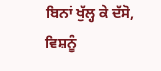ਬਿਨਾਂ ਖੁੱਲ੍ਹ ਕੇ ਦੱਸੋ, ਵਿਸ਼ਨੂੰ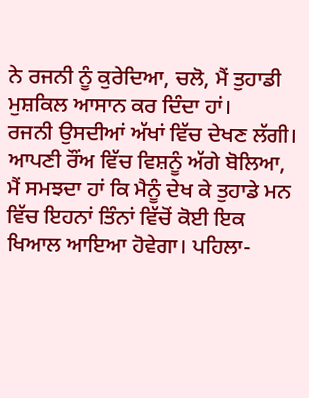ਨੇ ਰਜਨੀ ਨੂੰ ਕੁਰੇਦਿਆ, ਚਲੋ, ਮੈਂ ਤੁਹਾਡੀ ਮੁਸ਼ਕਿਲ ਆਸਾਨ ਕਰ ਦਿੰਦਾ ਹਾਂ।
ਰਜਨੀ ਉਸਦੀਆਂ ਅੱਖਾਂ ਵਿੱਚ ਦੇਖਣ ਲੱਗੀ।
ਆਪਣੀ ਰੌਂਅ ਵਿੱਚ ਵਿਸ਼ਨੂੰ ਅੱਗੇ ਬੋਲਿਆ, ਮੈਂ ਸਮਝਦਾ ਹਾਂ ਕਿ ਮੈਨੂੰ ਦੇਖ ਕੇ ਤੁਹਾਡੇ ਮਨ ਵਿੱਚ ਇਹਨਾਂ ਤਿੰਨਾਂ ਵਿੱਚੋਂ ਕੋਈ ਇਕ ਖਿਆਲ ਆਇਆ ਹੋਵੇਗਾ। ਪਹਿਲਾ-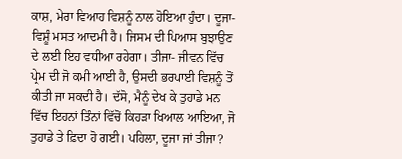ਕਾਸ਼, ਮੇਰਾ ਵਿਆਹ ਵਿਸ਼ਨੂੰ ਨਾਲ ਹੋਇਆ ਹੁੰਦਾ। ਦੂਜਾ- ਵਿਸ਼ੂੰ ਮਸਤ ਆਦਮੀ ਹੈ। ਜਿਸਮ ਦੀ ਪਿਆਸ ਬੁਝਾਉਣ ਦੇ ਲਈ ਇਹ ਵਧੀਆ ਰਹੇਗਾ। ਤੀਜਾ- ਜੀਵਨ ਵਿੱਚ ਪ੍ਰੇਮ ਦੀ ਜੋ ਕਮੀ ਆਈ ਹੈ, ਉਸਦੀ ਭਰਪਾਈ ਵਿਸ਼ਨੂੰ ਤੋਂ ਕੀਤੀ ਜਾ ਸਕਦੀ ਹੈ। ਦੱਸੋ, ਮੈਨੂੰ ਦੇਖ ਕੇ ਤੁਹਾਡੇ ਮਨ ਵਿੱਚ ਇਹਨਾਂ ਤਿੰਨਾਂ ਵਿੱਚੋਂ ਕਿਹੜਾ ਖਿਆਲ ਆਇਆ, ਜੋ ਤੁਹਾਡੇ ਤੇ ਫ਼ਿਦਾ ਹੋ ਗਈ। ਪਹਿਲਾ, ਦੂਜਾ ਜਾਂ ਤੀਜਾ?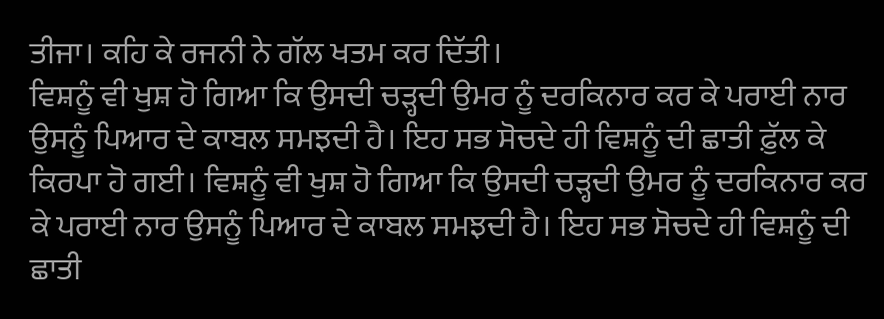ਤੀਜਾ। ਕਹਿ ਕੇ ਰਜਨੀ ਨੇ ਗੱਲ ਖਤਮ ਕਰ ਦਿੱਤੀ।
ਵਿਸ਼ਨੂੰ ਵੀ ਖੁਸ਼ ਹੋ ਗਿਆ ਕਿ ਉਸਦੀ ਚੜ੍ਹਦੀ ਉਮਰ ਨੂੰ ਦਰਕਿਨਾਰ ਕਰ ਕੇ ਪਰਾਈ ਨਾਰ ਉਸਨੂੰ ਪਿਆਰ ਦੇ ਕਾਬਲ ਸਮਝਦੀ ਹੈ। ਇਹ ਸਭ ਸੋਚਦੇ ਹੀ ਵਿਸ਼ਨੂੰ ਦੀ ਛਾਤੀ ਫ਼ੁੱਲ ਕੇ ਕਿਰਪਾ ਹੋ ਗਈ। ਵਿਸ਼ਨੂੰ ਵੀ ਖੁਸ਼ ਹੋ ਗਿਆ ਕਿ ਉਸਦੀ ਚੜ੍ਹਦੀ ਉਮਰ ਨੂੰ ਦਰਕਿਨਾਰ ਕਰ ਕੇ ਪਰਾਈ ਨਾਰ ਉਸਨੂੰ ਪਿਆਰ ਦੇ ਕਾਬਲ ਸਮਝਦੀ ਹੈ। ਇਹ ਸਭ ਸੋਚਦੇ ਹੀ ਵਿਸ਼ਨੂੰ ਦੀ ਛਾਤੀ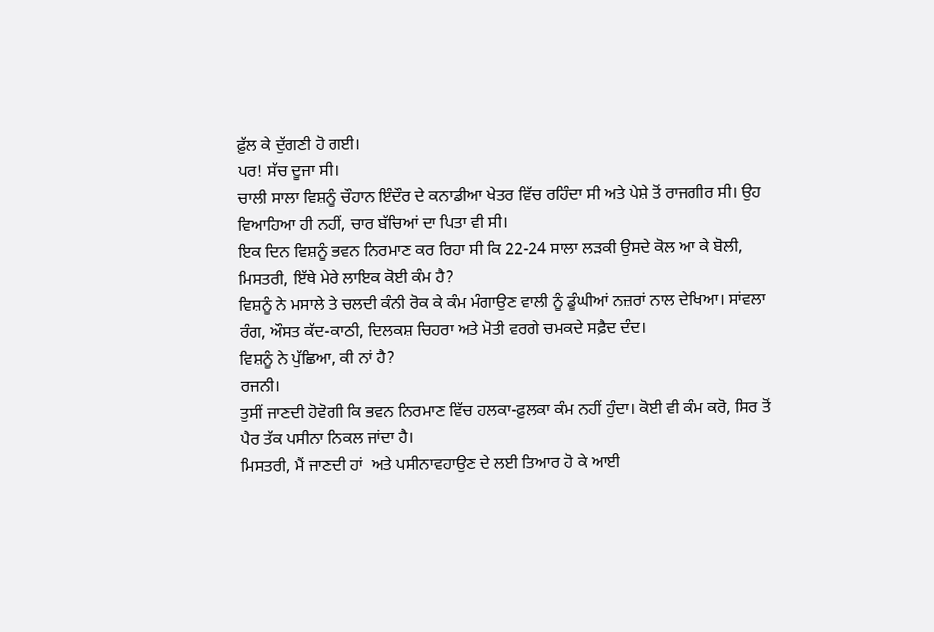ਫ਼ੁੱਲ ਕੇ ਦੁੱਗਣੀ ਹੋ ਗਈ।
ਪਰ! ਸੱਚ ਦੂਜਾ ਸੀ।
ਚਾਲੀ ਸਾਲਾ ਵਿਸ਼ਨੂੰ ਚੌਹਾਨ ਇੰਦੌਰ ਦੇ ਕਨਾਡੀਆ ਖੇਤਰ ਵਿੱਚ ਰਹਿੰਦਾ ਸੀ ਅਤੇ ਪੇਸ਼ੇ ਤੋਂ ਰਾਜਗੀਰ ਸੀ। ਉਹ ਵਿਆਹਿਆ ਹੀ ਨਹੀਂ, ਚਾਰ ਬੱਚਿਆਂ ਦਾ ਪਿਤਾ ਵੀ ਸੀ।
ਇਕ ਦਿਨ ਵਿਸ਼ਨੂੰ ਭਵਨ ਨਿਰਮਾਣ ਕਰ ਰਿਹਾ ਸੀ ਕਿ 22-24 ਸਾਲਾ ਲੜਕੀ ਉਸਦੇ ਕੋਲ ਆ ਕੇ ਬੋਲੀ, ਮਿਸਤਰੀ, ਇੱਥੇ ਮੇਰੇ ਲਾਇਕ ਕੋਈ ਕੰਮ ਹੈ?
ਵਿਸ਼ਨੂੰ ਨੇ ਮਸਾਲੇ ਤੇ ਚਲਦੀ ਕੰਨੀ ਰੋਕ ਕੇ ਕੰਮ ਮੰਗਾਉਣ ਵਾਲੀ ਨੂੰ ਡੂੰਘੀਆਂ ਨਜ਼ਰਾਂ ਨਾਲ ਦੇਖਿਆ। ਸਾਂਵਲਾ ਰੰਗ, ਔਸਤ ਕੱਦ-ਕਾਠੀ, ਦਿਲਕਸ਼ ਚਿਹਰਾ ਅਤੇ ਮੋਤੀ ਵਰਗੇ ਚਮਕਦੇ ਸਫ਼ੈਦ ਦੰਦ।
ਵਿਸ਼ਨੂੰ ਨੇ ਪੁੱਛਿਆ, ਕੀ ਨਾਂ ਹੈ?
ਰਜਨੀ।
ਤੁਸੀਂ ਜਾਣਦੀ ਹੋਵੋਗੀ ਕਿ ਭਵਨ ਨਿਰਮਾਣ ਵਿੱਚ ਹਲਕਾ-ਫ਼ੁਲਕਾ ਕੰਮ ਨਹੀਂ ਹੁੰਦਾ। ਕੋਈ ਵੀ ਕੰਮ ਕਰੋ, ਸਿਰ ਤੋਂ ਪੈਰ ਤੱਕ ਪਸੀਨਾ ਨਿਕਲ ਜਾਂਦਾ ਹੈ।
ਮਿਸਤਰੀ, ਮੈਂ ਜਾਣਦੀ ਹਾਂ  ਅਤੇ ਪਸੀਨਾਵਹਾਉਣ ਦੇ ਲਈ ਤਿਆਰ ਹੋ ਕੇ ਆਈ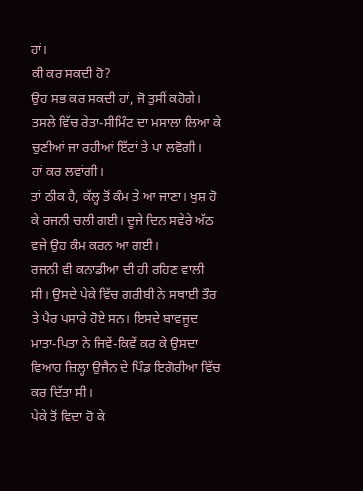ਹਾਂ।
ਕੀ ਕਰ ਸਕਦੀ ਹੋ?
ਉਹ ਸਭ ਕਰ ਸਕਦੀ ਹਾਂ, ਜੋ ਤੁਸੀਂ ਕਹੋਗੇ।
ਤਸਲੇ ਵਿੱਚ ਰੇਤਾ-ਸੀਮਿੰਟ ਦਾ ਮਸਾਲਾ ਲਿਆ ਕੇ ਚੁਣੀਆਂ ਜਾ ਰਹੀਆਂ ਇੱਟਾਂ ਤੇ ਪਾ ਲਵੋਗੀ।
ਹਾਂ ਕਰ ਲਵਾਂਗੀ।
ਤਾਂ ਠੀਕ ਹੈ, ਕੱਲ੍ਹ ਤੋਂ ਕੰਮ ਤੇ ਆ ਜਾਣਾ। ਖੁਸ਼ ਹੋ ਕੇ ਰਜਨੀ ਚਲੀ ਗਈ। ਦੂਜੇ ਦਿਨ ਸਵੇਰੇ ਅੱਠ ਵਜੇ ਉਹ ਕੰਮ ਕਰਨ ਆ ਗਈ।
ਰਜਨੀ ਵੀ ਕਨਾਡੀਆ ਦੀ ਹੀ ਰਹਿਣ ਵਾਲੀ ਸੀ। ਉਸਦੇ ਪੇਕੇ ਵਿੱਚ ਗਰੀਬੀ ਨੇ ਸਥਾਈ ਤੌਰ ਤੇ ਪੈਰ ਪਸਾਰੇ ਹੋਏ ਸਨ। ਇਸਦੇ ਬਾਵਜੂਦ ਮਾਤਾ-ਪਿਤਾ ਨੇ ਜਿਵੇਂ-ਕਿਵੇਂ ਕਰ ਕੇ ਉਸਦਾ ਵਿਆਹ ਜ਼ਿਲ੍ਹਾ ਉਜੈਨ ਦੇ ਪਿੰਡ ਇਗੋਰੀਆ ਵਿੱਚ ਕਰ ਦਿੱਤਾ ਸੀ।
ਪੇਕੇ ਤੋਂ ਵਿਦਾ ਹੋ ਕੇ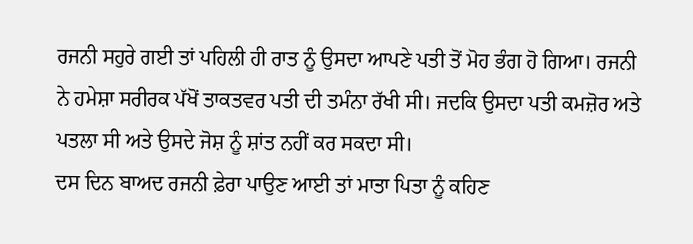ਰਜਨੀ ਸਹੁਰੇ ਗਈ ਤਾਂ ਪਹਿਲੀ ਹੀ ਰਾਤ ਨੂੰ ਉਸਦਾ ਆਪਣੇ ਪਤੀ ਤੋਂ ਮੋਹ ਭੰਗ ਹੋ ਗਿਆ। ਰਜਨੀ ਨੇ ਹਮੇਸ਼ਾ ਸਰੀਰਕ ਪੱਖੋਂ ਤਾਕਤਵਰ ਪਤੀ ਦੀ ਤਮੰਨਾ ਰੱਖੀ ਸੀ। ਜਦਕਿ ਉਸਦਾ ਪਤੀ ਕਮਜ਼ੋਰ ਅਤੇ ਪਤਲਾ ਸੀ ਅਤੇ ਉਸਦੇ ਜੋਸ਼ ਨੂੰ ਸ਼ਾਂਤ ਨਹੀਂ ਕਰ ਸਕਦਾ ਸੀ।
ਦਸ ਦਿਨ ਬਾਅਦ ਰਜਨੀ ਫ਼ੇਰਾ ਪਾਉਣ ਆਈ ਤਾਂ ਮਾਤਾ ਪਿਤਾ ਨੂੰ ਕਹਿਣ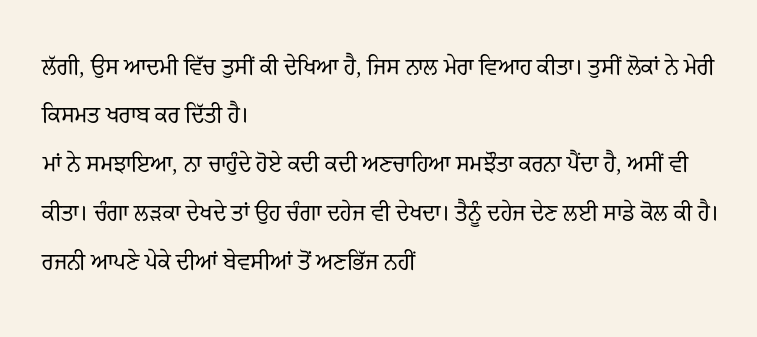ਲੱਗੀ, ਉਸ ਆਦਮੀ ਵਿੱਚ ਤੁਸੀਂ ਕੀ ਦੇਖਿਆ ਹੈ, ਜਿਸ ਨਾਲ ਮੇਰਾ ਵਿਆਹ ਕੀਤਾ। ਤੁਸੀਂ ਲੋਕਾਂ ਨੇ ਮੇਰੀ ਕਿਸਮਤ ਖਰਾਬ ਕਰ ਦਿੱਤੀ ਹੈ।
ਮਾਂ ਨੇ ਸਮਝਾਇਆ, ਨਾ ਚਾਹੁੰਦੇ ਹੋਏ ਕਦੀ ਕਦੀ ਅਣਚਾਹਿਆ ਸਮਝੌਤਾ ਕਰਨਾ ਪੈਂਦਾ ਹੈ, ਅਸੀਂ ਵੀ ਕੀਤਾ। ਚੰਗਾ ਲੜਕਾ ਦੇਖਦੇ ਤਾਂ ਉਹ ਚੰਗਾ ਦਹੇਜ ਵੀ ਦੇਖਦਾ। ਤੈਨੂੰ ਦਹੇਜ ਦੇਣ ਲਈ ਸਾਡੇ ਕੋਲ ਕੀ ਹੈ।
ਰਜਨੀ ਆਪਣੇ ਪੇਕੇ ਦੀਆਂ ਬੇਵਸੀਆਂ ਤੋਂ ਅਣਭਿੱਜ ਨਹੀਂ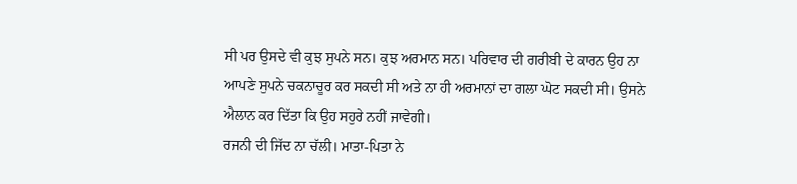ਸੀ ਪਰ ਉਸਦੇ ਵੀ ਕੁਝ ਸੁਪਨੇ ਸਨ। ਕੁਝ ਅਰਮਾਨ ਸਨ। ਪਰਿਵਾਰ ਦੀ ਗਰੀਬੀ ਦੇ ਕਾਰਨ ਉਹ ਨਾ ਆਪਣੇ ਸੁਪਨੇ ਚਕਨਾਚੂਰ ਕਰ ਸਕਦੀ ਸੀ ਅਤੇ ਨਾ ਹੀ ਅਰਮਾਨਾਂ ਦਾ ਗਲਾ ਘੋਟ ਸਕਦੀ ਸੀ। ਉਸਨੇ ਐਲਾਨ ਕਰ ਦਿੱਤਾ ਕਿ ਉਹ ਸਹੁਰੇ ਨਹੀਂ ਜਾਵੇਗੀ।
ਰਜਨੀ ਦੀ ਜਿੱਦ ਨਾ ਚੱਲੀ। ਮਾਤਾ-ਪਿਤਾ ਨੇ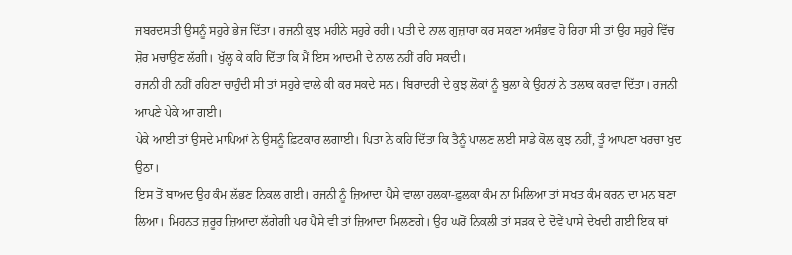ਜਬਰਦਸਤੀ ਉਸਨੂੰ ਸਹੁਰੇ ਭੇਜ ਦਿੱਤਾ। ਰਜਨੀ ਕੁਝ ਮਹੀਨੇ ਸਹੁਰੇ ਰਹੀ। ਪਤੀ ਦੇ ਨਾਲ ਗੁਜ਼ਾਰਾ ਕਰ ਸਕਣਾ ਅਸੰਭਵ ਹੋ ਰਿਹਾ ਸੀ ਤਾਂ ਉਹ ਸਹੁਰੇ ਵਿੱਚ ਸ਼ੋਰ ਮਚਾਉਣ ਲੱਗੀ। ਖੁੱਲ੍ਹ ਕੇ ਕਹਿ ਦਿੱਤਾ ਕਿ ਮੈਂ ਇਸ ਆਦਮੀ ਦੇ ਨਾਲ ਨਹੀਂ ਰਹਿ ਸਕਦੀ।
ਰਜਨੀ ਹੀ ਨਹੀਂ ਰਹਿਣਾ ਚਾਹੁੰਦੀ ਸੀ ਤਾਂ ਸਹੁਰੇ ਵਾਲੇ ਕੀ ਕਰ ਸਕਦੇ ਸਨ। ਬਿਰਾਦਰੀ ਦੇ ਕੁਝ ਲੋਕਾਂ ਨੂੰ ਬੁਲਾ ਕੇ ਉਹਨਾਂ ਨੇ ਤਲਾਕ ਕਰਵਾ ਦਿੱਤਾ। ਰਜਨੀ ਆਪਣੇ ਪੇਕੇ ਆ ਗਈ।
ਪੇਕੇ ਆਈ ਤਾਂ ਉਸਦੇ ਮਾਪਿਆਂ ਨੇ ਉਸਨੂੰ ਫ਼ਿਟਕਾਰ ਲਗਾਈ। ਪਿਤਾ ਨੇ ਕਹਿ ਦਿੱਤਾ ਕਿ ਤੈਨੂੰ ਪਾਲਣ ਲਈ ਸਾਡੇ ਕੋਲ ਕੁਝ ਨਹੀਂ, ਤੂੰ ਆਪਣਾ ਖਰਚਾ ਖੁਦ ਉਠਾ।
ਇਸ ਤੋਂ ਬਾਅਦ ਉਹ ਕੰਮ ਲੱਭਣ ਨਿਕਲ ਗਈ। ਰਜਨੀ ਨੂੰ ਜ਼ਿਆਦਾ ਪੈਸੇ ਵਾਲਾ ਹਲਕਾ-ਫ਼ੁਲਕਾ ਕੰਮ ਨਾ ਮਿਲਿਆ ਤਾਂ ਸਖਤ ਕੰਮ ਕਰਨ ਦਾ ਮਨ ਬਣਾ ਲਿਆ। ਮਿਹਨਤ ਜ਼ਰੂਰ ਜ਼ਿਆਦਾ ਲੱਗੇਗੀ ਪਰ ਪੈਸੇ ਵੀ ਤਾਂ ਜ਼ਿਆਦਾ ਮਿਲਣਗੇ। ਉਹ ਘਰੋਂ ਨਿਕਲੀ ਤਾਂ ਸੜਕ ਦੇ ਦੋਵੇਂ ਪਾਸੇ ਦੇਖਦੀ ਗਈ ਇਕ ਥਾਂ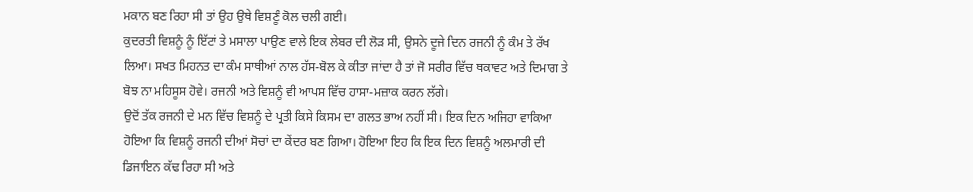ਮਕਾਨ ਬਣ ਰਿਹਾ ਸੀ ਤਾਂ ਉਹ ਉਥੇ ਵਿਸ਼ਣੂੰ ਕੋਲ ਚਲੀ ਗਈ।
ਕੁਦਰਤੀ ਵਿਸ਼ਨੂੰ ਨੂੰ ਇੱਟਾਂ ਤੇ ਮਸਾਲਾ ਪਾਉਣ ਵਾਲੇ ਇਕ ਲੇਬਰ ਦੀ ਲੋੜ ਸੀ, ਉਸਨੇ ਦੂਜੇ ਦਿਨ ਰਜਨੀ ਨੂੰ ਕੰਮ ਤੇ ਰੱਖ ਲਿਆ। ਸਖਤ ਮਿਹਨਤ ਦਾ ਕੰਮ ਸਾਥੀਆਂ ਨਾਲ ਹੱਸ-ਬੋਲ ਕੇ ਕੀਤਾ ਜਾਂਦਾ ਹੈ ਤਾਂ ਜੋ ਸਰੀਰ ਵਿੱਚ ਥਕਾਵਟ ਅਤੇ ਦਿਮਾਗ ਤੇ ਬੋਝ ਨਾ ਮਹਿਸੂਸ ਹੋਵੇ। ਰਜਨੀ ਅਤੇ ਵਿਸ਼ਨੂੰ ਵੀ ਆਪਸ ਵਿੱਚ ਹਾਸਾ-ਮਜ਼ਾਕ ਕਰਨ ਲੱਗੇ।
ਉਦੋਂ ਤੱਕ ਰਜਨੀ ਦੇ ਮਨ ਵਿੱਚ ਵਿਸ਼ਨੂੰ ਦੇ ਪ੍ਰਤੀ ਕਿਸੇ ਕਿਸਮ ਦਾ ਗਲਤ ਭਾਅ ਨਹੀਂ ਸੀ। ਇਕ ਦਿਨ ਅਜਿਹਾ ਵਾਕਿਆ ਹੋਇਆ ਕਿ ਵਿਸ਼ਨੂੰ ਰਜਨੀ ਦੀਆਂ ਸੋਚਾਂ ਦਾ ਕੇਂਦਰ ਬਣ ਗਿਆ। ਹੋਇਆ ਇਹ ਕਿ ਇਕ ਦਿਨ ਵਿਸ਼ਨੂੰ ਅਲਮਾਰੀ ਦੀ ਡਿਜਾਇਨ ਕੱਢ ਰਿਹਾ ਸੀ ਅਤੇ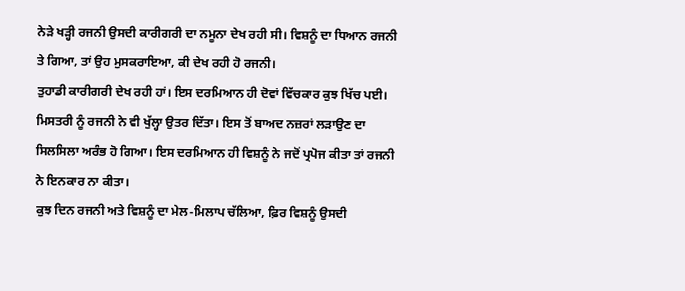ਨੇੜੇ ਖੜ੍ਹੀ ਰਜਨੀ ਉਸਦੀ ਕਾਰੀਗਰੀ ਦਾ ਨਮੂਨਾ ਦੇਖ ਰਹੀ ਸੀ। ਵਿਸ਼ਨੂੰ ਦਾ ਧਿਆਨ ਰਜਨੀ ਤੇ ਗਿਆ, ਤਾਂ ਉਹ ਮੁਸਕਰਾਇਆ, ਕੀ ਦੇਖ ਰਹੀ ਹੋ ਰਜਨੀ।
ਤੁਹਾਡੀ ਕਾਰੀਗਰੀ ਦੇਖ ਰਹੀ ਹਾਂ। ਇਸ ਦਰਮਿਆਨ ਹੀ ਦੋਵਾਂ ਵਿੱਚਕਾਰ ਕੁਝ ਖਿੱਚ ਪਈ। ਮਿਸਤਰੀ ਨੂੰ ਰਜਨੀ ਨੇ ਵੀ ਖੁੱਲ੍ਹਾ ਉਤਰ ਦਿੱਤਾ। ਇਸ ਤੋਂ ਬਾਅਦ ਨਜ਼ਰਾਂ ਲੜਾਉਣ ਦਾ ਸਿਲਸਿਲਾ ਅਰੰਭ ਹੋ ਗਿਆ। ਇਸ ਦਰਮਿਆਨ ਹੀ ਵਿਸ਼ਨੂੰ ਨੇ ਜਦੋਂ ਪ੍ਰਪੋਜ ਕੀਤਾ ਤਾਂ ਰਜਨੀ ਨੇ ਇਨਕਾਰ ਨਾ ਕੀਤਾ।
ਕੁਝ ਦਿਨ ਰਜਨੀ ਅਤੇ ਵਿਸ਼ਨੂੰ ਦਾ ਮੇਲ-ਮਿਲਾਪ ਚੱਲਿਆ, ਫ਼ਿਰ ਵਿਸ਼ਨੂੰ ਉਸਦੀ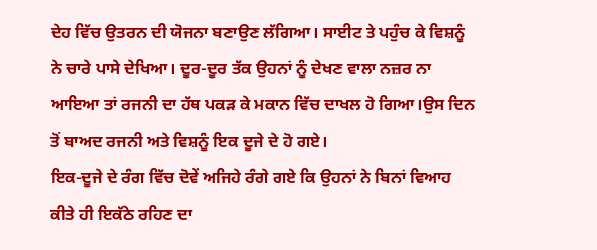ਦੇਹ ਵਿੱਚ ਉਤਰਨ ਦੀ ਯੋਜਨਾ ਬਣਾਉਣ ਲੱਗਿਆ। ਸਾਈਟ ਤੇ ਪਹੁੰਚ ਕੇ ਵਿਸ਼ਨੂੰ ਨੇ ਚਾਰੇ ਪਾਸੇ ਦੇਖਿਆ। ਦੂਰ-ਦੂਰ ਤੱਕ ਉਹਨਾਂ ਨੂੰ ਦੇਖਣ ਵਾਲਾ ਨਜ਼ਰ ਨਾ ਆਇਆ ਤਾਂ ਰਜਨੀ ਦਾ ਹੱਥ ਪਕੜ ਕੇ ਮਕਾਨ ਵਿੱਚ ਦਾਖਲ ਹੋ ਗਿਆ।ਉਸ ਦਿਨ ਤੋਂ ਬਾਅਦ ਰਜਨੀ ਅਤੇ ਵਿਸ਼ਨੂੰ ਇਕ ਦੂਜੇ ਦੇ ਹੋ ਗਏ।
ਇਕ-ਦੂਜੇ ਦੇ ਰੰਗ ਵਿੱਚ ਦੋਵੇਂ ਅਜਿਹੇ ਰੰਗੇ ਗਏ ਕਿ ਉਹਨਾਂ ਨੇ ਬਿਨਾਂ ਵਿਆਹ ਕੀਤੇ ਹੀ ਇਕੱਠੇ ਰਹਿਣ ਦਾ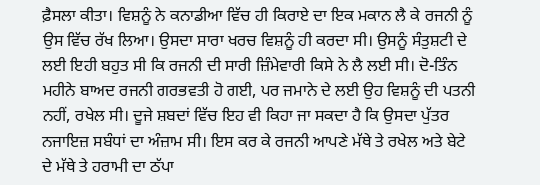ਫ਼ੈਸਲਾ ਕੀਤਾ। ਵਿਸ਼ਨੂੰ ਨੇ ਕਨਾਡੀਆ ਵਿੱਚ ਹੀ ਕਿਰਾਏ ਦਾ ਇਕ ਮਕਾਨ ਲੈ ਕੇ ਰਜਨੀ ਨੂੰ ਉਸ ਵਿੱਚ ਰੱਖ ਲਿਆ। ਉਸਦਾ ਸਾਰਾ ਖਰਚ ਵਿਸ਼ਨੂੰ ਹੀ ਕਰਦਾ ਸੀ। ਉਸਨੂੰ ਸੰਤੁਸ਼ਟੀ ਦੇ ਲਈ ਇਹੀ ਬਹੁਤ ਸੀ ਕਿ ਰਜਨੀ ਦੀ ਸਾਰੀ ਜ਼ਿੰਮੇਵਾਰੀ ਕਿਸੇ ਨੇ ਲੈ ਲਈ ਸੀ। ਦੋ-ਤਿੰਨ ਮਹੀਨੇ ਬਾਅਦ ਰਜਨੀ ਗਰਭਵਤੀ ਹੋ ਗਈ, ਪਰ ਜਮਾਨੇ ਦੇ ਲਈ ਉਹ ਵਿਸ਼ਨੂੰ ਦੀ ਪਤਨੀ ਨਹੀਂ, ਰਖੇਲ ਸੀ। ਦੂਜੇ ਸ਼ਬਦਾਂ ਵਿੱਚ ਇਹ ਵੀ ਕਿਹਾ ਜਾ ਸਕਦਾ ਹੈ ਕਿ ਉਸਦਾ ਪੁੱਤਰ ਨਜਾਇਜ਼ ਸਬੰਧਾਂ ਦਾ ਅੰਜ਼ਾਮ ਸੀ। ਇਸ ਕਰ ਕੇ ਰਜਨੀ ਆਪਣੇ ਮੱਥੇ ਤੇ ਰਖੇਲ ਅਤੇ ਬੇਟੇ ਦੇ ਮੱਥੇ ਤੇ ਹਰਾਮੀ ਦਾ ਠੱਪਾ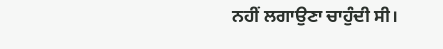ਨਹੀਂ ਲਗਾਉਣਾ ਚਾਹੁੰਦੀ ਸੀ।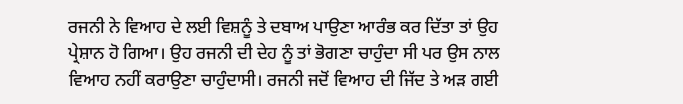ਰਜਨੀ ਨੇ ਵਿਆਹ ਦੇ ਲਈ ਵਿਸ਼ਨੂੰ ਤੇ ਦਬਾਅ ਪਾਉਣਾ ਆਰੰਭ ਕਰ ਦਿੱਤਾ ਤਾਂ ਉਹ ਪ੍ਰੇਸ਼ਾਨ ਹੋ ਗਿਆ। ਉਹ ਰਜਨੀ ਦੀ ਦੇਹ ਨੂੰ ਤਾਂ ਭੋਗਣਾ ਚਾਹੁੰਦਾ ਸੀ ਪਰ ਉਸ ਨਾਲ ਵਿਆਹ ਨਹੀਂ ਕਰਾਉਣਾ ਚਾਹੁੰਦਾਸੀ। ਰਜਨੀ ਜਦੋਂ ਵਿਆਹ ਦੀ ਜਿੱਦ ਤੇ ਅੜ ਗਈ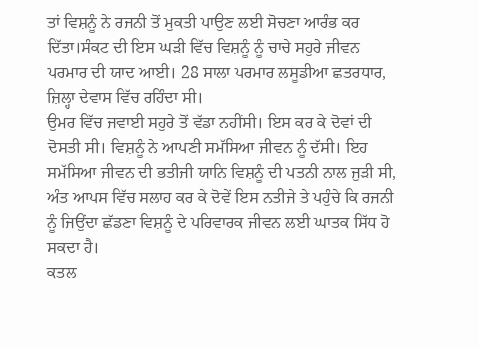ਤਾਂ ਵਿਸ਼ਨੂੰ ਨੇ ਰਜਨੀ ਤੋਂ ਮੁਕਤੀ ਪਾਉਣ ਲਈ ਸੋਚਣਾ ਆਰੰਭ ਕਰ ਦਿੱਤਾ।ਸੰਕਟ ਦੀ ਇਸ ਘੜੀ ਵਿੱਚ ਵਿਸ਼ਨੂੰ ਨੂੰ ਚਾਚੇ ਸਹੁਰੇ ਜੀਵਨ ਪਰਮਾਰ ਦੀ ਯਾਦ ਆਈ। 28 ਸਾਲਾ ਪਰਮਾਰ ਲਸੂਡੀਆ ਛਤਰਧਾਰ, ਜ਼ਿਲ੍ਹਾ ਦੇਵਾਸ ਵਿੱਚ ਰਹਿੰਦਾ ਸੀ।
ਉਮਰ ਵਿੱਚ ਜਵਾਈ ਸਹੁਰੇ ਤੋਂ ਵੱਡਾ ਨਹੀਂਸੀ। ਇਸ ਕਰ ਕੇ ਦੋਵਾਂ ਦੀ ਦੋਸਤੀ ਸੀ। ਵਿਸ਼ਨੂੰ ਨੇ ਆਪਣੀ ਸਮੱਸਿਆ ਜੀਵਨ ਨੂੰ ਦੱਸੀ। ਇਹ ਸਮੱਸਿਆ ਜੀਵਨ ਦੀ ਭਤੀਜੀ ਯਾਨਿ ਵਿਸ਼ਨੂੰ ਦੀ ਪਤਨੀ ਨਾਲ ਜੁੜੀ ਸੀ, ਅੰਤ ਆਪਸ ਵਿੱਚ ਸਲਾਹ ਕਰ ਕੇ ਦੋਵੇਂ ਇਸ ਨਤੀਜੇ ਤੇ ਪਹੁੰਚੇ ਕਿ ਰਜਨੀ ਨੂੰ ਜਿਉਂਦਾ ਛੱਡਣਾ ਵਿਸ਼ਨੂੰ ਦੇ ਪਰਿਵਾਰਕ ਜੀਵਨ ਲਈ ਘਾਤਕ ਸਿੱਧ ਹੋ ਸਕਦਾ ਹੈ।
ਕਤਲ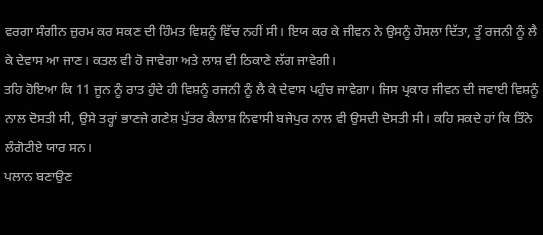ਵਰਗਾ ਸੰਗੀਨ ਜ਼ੁਰਮ ਕਰ ਸਕਣ ਦੀ ਹਿੰਮਤ ਵਿਸ਼ਨੂੰ ਵਿੱਚ ਨਹੀਂ ਸੀ। ਇਯ ਕਰ ਕੇ ਜੀਵਨ ਨੇ ਉਸਨੂੰ ਹੌਸਲਾ ਦਿੱਤਾ, ਤੂੰ ਰਜਨੀ ਨੂੰ ਲੈ ਕੇ ਦੇਵਾਸ ਆ ਜਾਣ। ਕਤਲ ਵੀ ਹੋ ਜਾਵੇਗਾ ਅਤੇ ਲਾਸ਼ ਵੀ ਠਿਕਾਣੇ ਲੱਗ ਜਾਵੇਗੀ।
ਤਹਿ ਹੋਇਆ ਕਿ 11 ਜੂਨ ਨੂੰ ਰਾਤ ਹੁੰਦੇ ਹੀ ਵਿਸ਼ਨੂੰ ਰਜਨੀ ਨੂੰ ਲੈ ਕੇ ਦੇਵਾਸ ਪਹੁੰਚ ਜਾਵੇਗਾ। ਜਿਸ ਪ੍ਰਕਾਰ ਜੀਵਨ ਦੀ ਜਵਾਈ ਵਿਸ਼ਨੂੰ ਨਾਲ ਦੋਸਤੀ ਸੀ, ਉਸੇ ਤਰ੍ਹਾਂ ਭਾਣਜੇ ਗਣੇਸ਼ ਪੁੱਤਰ ਕੈਲਾਸ਼ ਨਿਵਾਸੀ ਬਜੇਪੁਰ ਨਾਲ ਵੀ ਉਸਦੀ ਦੋਸਤੀ ਸੀ। ਕਹਿ ਸਕਦੇ ਹਾਂ ਕਿ ਤਿੰਨੇ ਲੰਗੋਟੀਏ ਯਾਰ ਸਨ।
ਪਲਾਨ ਬਣਾਉਣ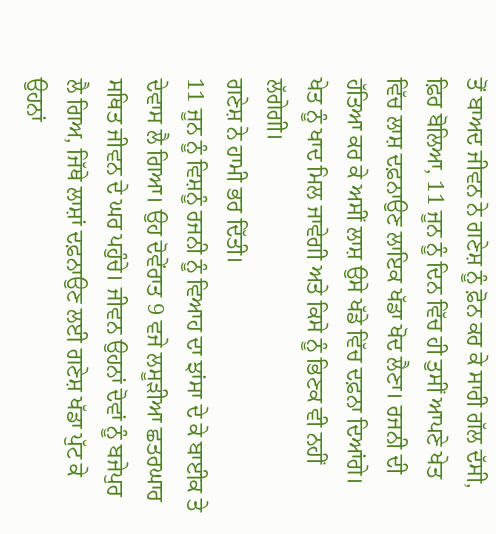ਤੋਂ ਬਾਅਦ ਜੀਵਨ ਨੇ ਗਣੇਸ਼ ਨੂੰ ਫ਼ੋਨ ਕਰ ਕੇ ਸਾਰੀ ਗੱਲ ਦੱਸੀ, ਫ਼ਿਰ ਬੋਲਿਆ, 11 ਜੂਨ ਨੂੰ ਦਿਨ ਵਿੱਚ ਹੀ ਤੁਸੀਂ ਆਪਣੇ ਖੇਤ ਵਿੱਚ ਲਾਸ਼ ਦਫ਼ਨਾਉਣ ਲਾਇਕ ਖੱਡਾ ਖੋਦ ਲੈਣਾ। ਰਜਨੀ ਦੀ ਹੱਤਿਆ ਕਰ ਕੇ ਅਸੀਂ ਲਾਸ਼ ਉਸੇ ਖੱਡੇ ਵਿੱਚ ਦਫ਼ਨਾ ਦਿਆਂਗੇ। ਖੇਤ ਨੂੰ ਖਾਦ ਮਿਲ ਜਾਵੇਗੀ ਅਤੇ ਕਿਸੇ ਨੂੰ ਭਿਣਕ ਵੀ ਨਹੀਂ ਲੱਗੇਗੀ।
ਗਣੇਸ਼ ਨੇ ਹਾਮੀ ਭਰ ਦਿੱਤੀ।
11 ਜੂਨ ਨੂੰ ਵਿਸ਼ਨੂੰ ਰਜਨੀ ਨੂੰ ਵਿਆਹ ਦਾ ਝਾਂਸਾ ਦੇ ਕੇ ਬਾਈਕ ਤੇ ਦੇਵਾਸ ਲੈ ਗਿਆ। ਉਹ ਦੋਵੇਂਰਾਤ 9 ਵਜੇ ਲਸੂੜੀਆ ਛਤਰਘਾਰ ਸਥਿਤ ਜੀਵਨ ਦੇ ਘਰ ਪਹੁੰਚੇ। ਜੀਵਨ ਉਹਨਾਂ ਦੋਵਾਂ ਨੂੰ ਬਜੇਪੁਰ ਲੈ ਗਿਅ, ਜਿੱਥੇ ਲਾਸ਼ਾਂ ਦਫ਼ਨਾਉਣ ਲਈ ਗਣੇਸ਼ ਖੱਡਾ ਪੁੱਟ ਕੇ ਉਹਨਾਂ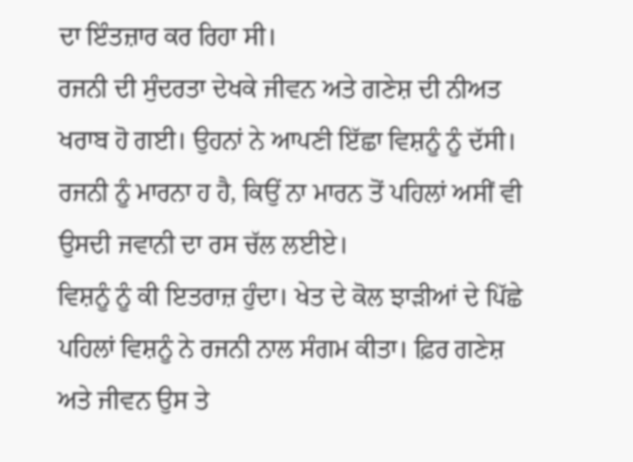ਦਾ ਇੰਤਜ਼ਾਰ ਕਰ ਰਿਹਾ ਸੀ।
ਰਜਨੀ ਦੀ ਸੁੰਦਰਤਾ ਦੇਖਕੇ ਜੀਵਨ ਅਤੇ ਗਣੇਸ਼ ਦੀ ਨੀਅਤ ਖਰਾਬ ਹੋ ਗਈ। ਉਹਨਾਂ ਨੇ ਆਪਣੀ ਇੱਛਾ ਵਿਸ਼ਨੂੰ ਨੂੰ ਦੱਸੀ। ਰਜਨੀ ਨੂੰ ਮਾਰਨਾ ਹ ਹੈ, ਕਿਉਂ ਨਾ ਮਾਰਨ ਤੋਂ ਪਹਿਲਾਂ ਅਸੀਂ ਵੀ ਉਸਦੀ ਜਵਾਨੀ ਦਾ ਰਸ ਚੱਲ ਲਈਏ।
ਵਿਸ਼ਨੂੰ ਨੂੰ ਕੀ ਇਤਰਾਜ਼ ਹੁੰਦਾ। ਖੇਤ ਦੇ ਕੋਲ ਝਾੜੀਆਂ ਦੇ ਪਿੱਛੇ ਪਹਿਲਾਂ ਵਿਸ਼ਨੂੰ ਨੇ ਰਜਨੀ ਨਾਲ ਸੰਗਮ ਕੀਤਾ। ਫ਼ਿਰ ਗਣੇਸ਼ ਅਤੇ ਜੀਵਨ ਉਸ ਤੇ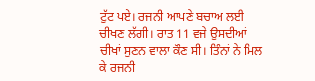ਟੁੱਟ ਪਏ। ਰਜਨੀ ਆਪਣੇ ਬਚਾਅ ਲਈ ਚੀਖਣ ਲੱਗੀ। ਰਾਤ 11 ਵਜੇ ਉਸਦੀਆਂ ਚੀਖਾਂ ਸੁਣਨ ਵਾਲਾ ਕੌਣ ਸੀ। ਤਿੰਨਾਂ ਨੇ ਮਿਲ ਕੇ ਰਜਨੀ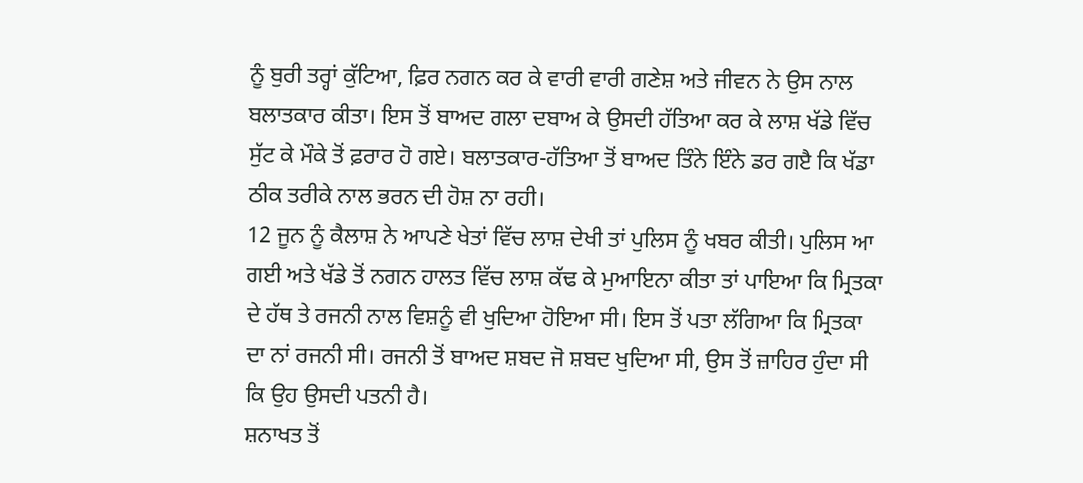ਨੂੰ ਬੁਰੀ ਤਰ੍ਹਾਂ ਕੁੱਟਿਆ, ਫ਼ਿਰ ਨਗਨ ਕਰ ਕੇ ਵਾਰੀ ਵਾਰੀ ਗਣੇਸ਼ ਅਤੇ ਜੀਵਨ ਨੇ ਉਸ ਨਾਲ ਬਲਾਤਕਾਰ ਕੀਤਾ। ਇਸ ਤੋਂ ਬਾਅਦ ਗਲਾ ਦਬਾਅ ਕੇ ਉਸਦੀ ਹੱਤਿਆ ਕਰ ਕੇ ਲਾਸ਼ ਖੱਡੇ ਵਿੱਚ ਸੁੱਟ ਕੇ ਮੌਕੇ ਤੋਂ ਫ਼ਰਾਰ ਹੋ ਗਏ। ਬਲਾਤਕਾਰ-ਹੱਤਿਆ ਤੋਂ ਬਾਅਦ ਤਿੰਨੇ ਇੰਨੇ ਡਰ ਗੲੈ ਕਿ ਖੱਡਾ ਠੀਕ ਤਰੀਕੇ ਨਾਲ ਭਰਨ ਦੀ ਹੋਸ਼ ਨਾ ਰਹੀ।
12 ਜੂਨ ਨੂੰ ਕੈਲਾਸ਼ ਨੇ ਆਪਣੇ ਖੇਤਾਂ ਵਿੱਚ ਲਾਸ਼ ਦੇਖੀ ਤਾਂ ਪੁਲਿਸ ਨੂੰ ਖਬਰ ਕੀਤੀ। ਪੁਲਿਸ ਆ ਗਈ ਅਤੇ ਖੱਡੇ ਤੋਂ ਨਗਨ ਹਾਲਤ ਵਿੱਚ ਲਾਸ਼ ਕੱਢ ਕੇ ਮੁਆਇਨਾ ਕੀਤਾ ਤਾਂ ਪਾਇਆ ਕਿ ਮ੍ਰਿਤਕਾ ਦੇ ਹੱਥ ਤੇ ਰਜਨੀ ਨਾਲ ਵਿਸ਼ਨੂੰ ਵੀ ਖੁਦਿਆ ਹੋਇਆ ਸੀ। ਇਸ ਤੋਂ ਪਤਾ ਲੱਗਿਆ ਕਿ ਮ੍ਰਿਤਕਾ ਦਾ ਨਾਂ ਰਜਨੀ ਸੀ। ਰਜਨੀ ਤੋਂ ਬਾਅਦ ਸ਼ਬਦ ਜੋ ਸ਼ਬਦ ਖੁਦਿਆ ਸੀ, ਉਸ ਤੋਂ ਜ਼ਾਹਿਰ ਹੁੰਦਾ ਸੀ ਕਿ ਉਹ ਉਸਦੀ ਪਤਨੀ ਹੈ।
ਸ਼ਨਾਖਤ ਤੋਂ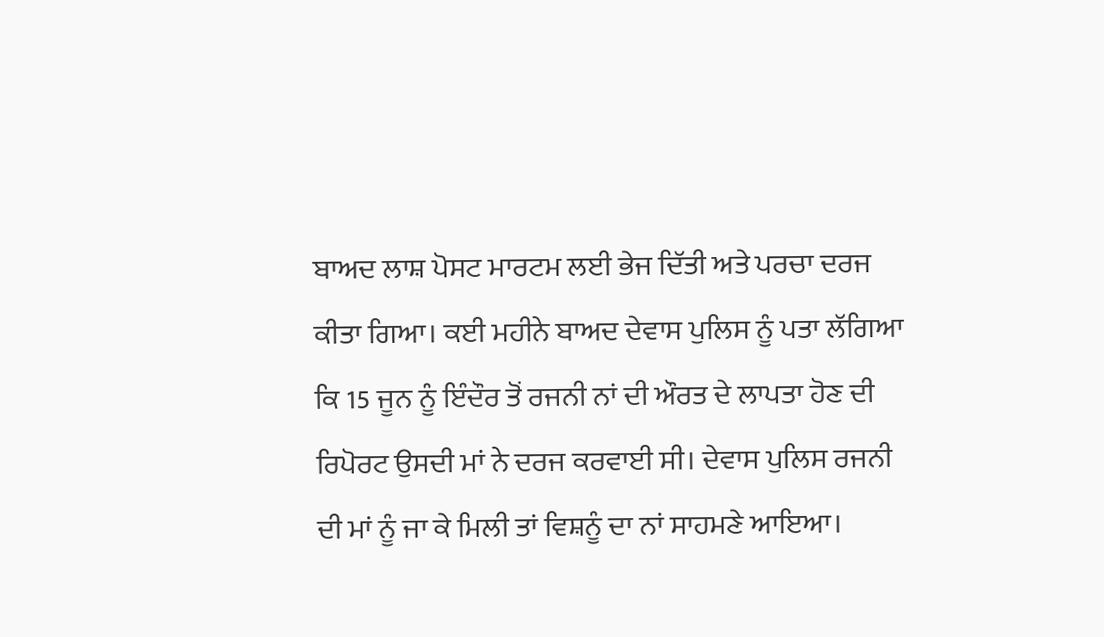ਬਾਅਦ ਲਾਸ਼ ਪੋਸਟ ਮਾਰਟਮ ਲਈ ਭੇਜ ਦਿੱਤੀ ਅਤੇ ਪਰਚਾ ਦਰਜ ਕੀਤਾ ਗਿਆ। ਕਈ ਮਹੀਨੇ ਬਾਅਦ ਦੇਵਾਸ ਪੁਲਿਸ ਨੂੰ ਪਤਾ ਲੱਗਿਆ ਕਿ 15 ਜੂਨ ਨੂੰ ਇੰਦੌਰ ਤੋਂ ਰਜਨੀ ਨਾਂ ਦੀ ਔਰਤ ਦੇ ਲਾਪਤਾ ਹੋਣ ਦੀ ਰਿਪੋਰਟ ਉਸਦੀ ਮਾਂ ਨੇ ਦਰਜ ਕਰਵਾਈ ਸੀ। ਦੇਵਾਸ ਪੁਲਿਸ ਰਜਨੀ ਦੀ ਮਾਂ ਨੂੰ ਜਾ ਕੇ ਮਿਲੀ ਤਾਂ ਵਿਸ਼ਨੂੰ ਦਾ ਨਾਂ ਸਾਹਮਣੇ ਆਇਆ।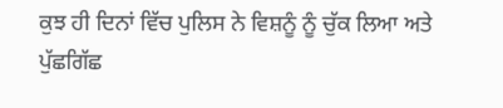ਕੁਝ ਹੀ ਦਿਨਾਂ ਵਿੱਚ ਪੁਲਿਸ ਨੇ ਵਿਸ਼ਨੂੰ ਨੂੰ ਚੁੱਕ ਲਿਆ ਅਤੇ ਪੁੱਛਗਿੱਛ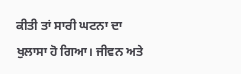ਕੀਤੀ ਤਾਂ ਸਾਰੀ ਘਟਨਾ ਦਾ ਖੁਲਾਸਾ ਹੋ ਗਿਆ। ਜੀਵਨ ਅਤੇ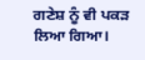ਗਣੇਸ਼ ਨੂੰ ਵੀ ਪਕੜ ਲਿਆ ਗਿਆ।